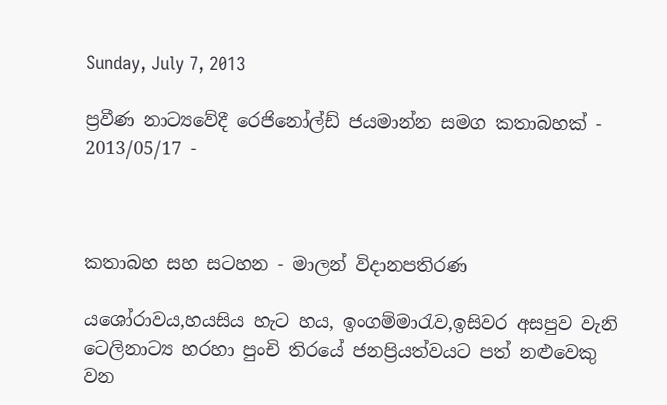Sunday, July 7, 2013

ප්‍රවීණ නාට්‍යවේදී රෙජිනෝල්ඩ් ජයමාන්න සමග කතාබහක් - 2013/05/17 -



කතාබහ සහ සටහන - මාලන් විදානපතිරණ

ය‍ශෝරාවය,හයසිය හැට හය, ඉංගම්මාරැව,ඉසිවර අසපුව වැනි ටෙලිනාට්‍ය හරහා පුංචි තිරයේ ජනප්‍රියත්වයට පත් නළුවෙකු වන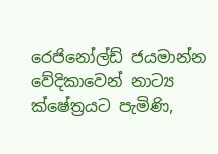රෙජිනෝල්ඩ් ජයමාන්න වේදිකාවෙන් නාට්‍ය ක්ෂේත්‍රයට පැමිණි,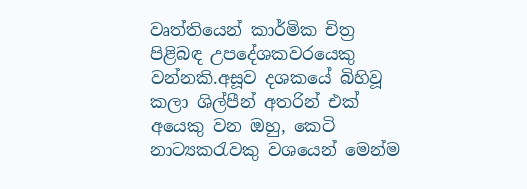වෘත්තියෙන් කාර්මික චිත්‍ර පිළිබඳ උපදේශකවරයෙකු වන්නකි.අසූව දශකයේ බිහිවූ කලා ශිල්පීන් අතරින් එක් අයෙකු වන ඔහු, කෙටි නාට්‍යකරැවකු වශයෙන් මෙන්ම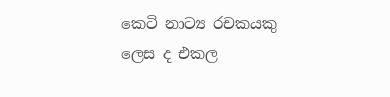කෙටි නාට්‍ය රචකයකු ලෙස ද එකල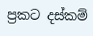ප්‍රකට දස්කම්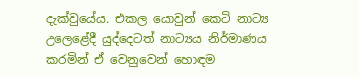දැක්වුයේය. එකල යොවුන් කෙටි නාට්‍ය උලෙළේදී යුද්දෙටත් නාට්‍යය නිර්මාණය කරමින් ඒ වෙනුවෙන් හොඳම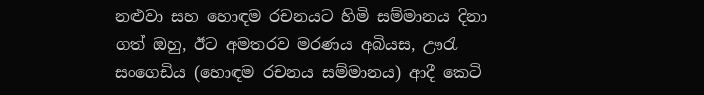නළුවා සහ හොඳම රචනයට හිමි සම්මානය දිනා ගත් ඔහු, ඊට අමතරව මරණය අබියස, ඌරැ සංගෙඩිය (හොඳම රචනය සම්මානය) ආදී කෙටි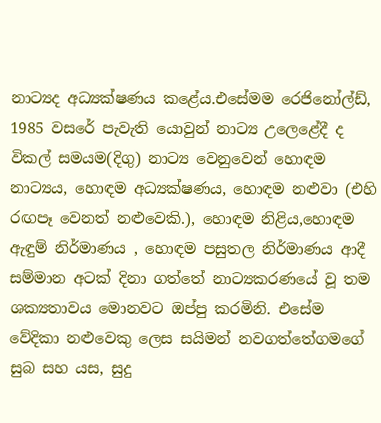නාට්‍යද අධ්‍යක්ෂණය කළේය.එසේමම රෙජිනෝල්ඩ්, 1985 වසරේ පැවැති යොවුන් නාට්‍ය උලෙළේදී ද විකල් සමයම(දිගු) නාට්‍ය වෙනුවෙන් හොඳම නාට්‍යය, හොඳම අධ්‍යක්ෂණය, හොඳම නළුවා (එහි රඟපෑ වෙනත් නළුවෙකි.), හොඳම නිළිය,හොඳම ඇඳුම් නිර්මාණය , හොඳම පසුතල නිර්මාණය ආදී සම්මාන අටක් දිනා ගත්තේ නාට්‍යකරණයේ වූ තම ශක්‍යතාවය මොනවට ඔප්පු කරමිනි. එසේම වේදිකා නළුවෙකු ලෙස සයිමන් නවගත්තේගමගේ සුබ සහ යස, සුදු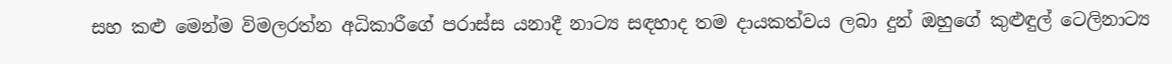සහ කළු මෙන්ම විමලරත්න අධිකාරීගේ පරාස්ස යනාදී නාට්‍ය සඳහාද තම දායකත්වය ලබා දුන් ඔහුගේ කුළුඳුල් ටෙලිනාට්‍ය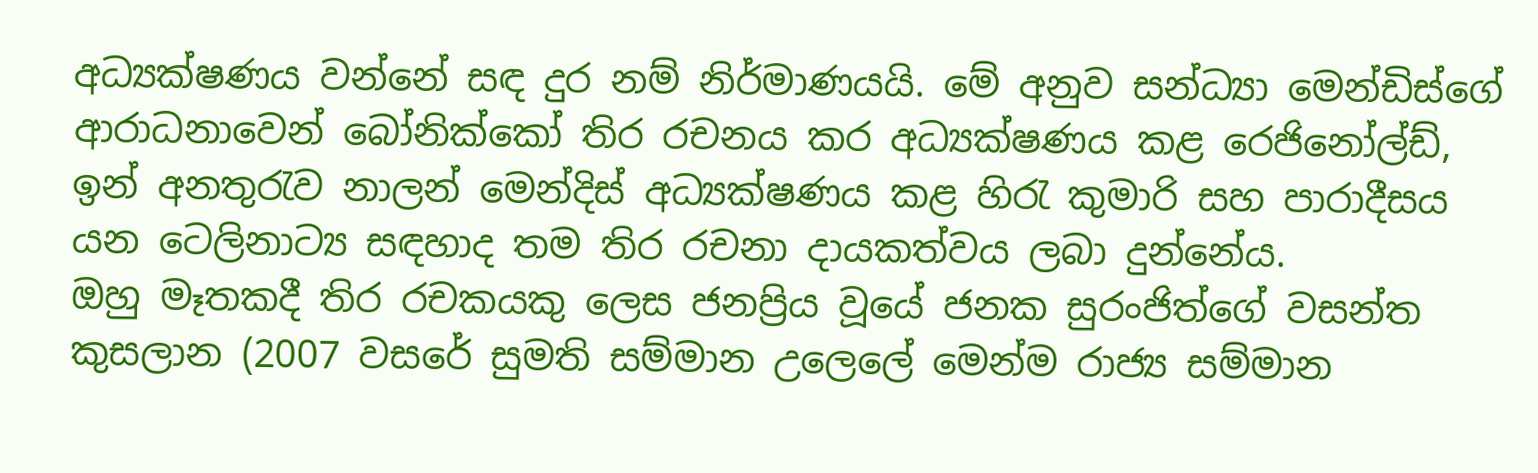අධ්‍යක්ෂණය වන්නේ සඳ දුර නම් නිර්මාණයයි. මේ අනුව සන්ධ්‍යා මෙන්ඩිස්ගේ ආරාධනාවෙන් බෝනික්කෝ තිර රචනය කර අධ්‍යක්ෂණය කළ රෙජිනෝල්ඩ්, ඉන් අනතුරැව නාලන් මෙන්දිස් අධ්‍යක්ෂණය කළ හිරැ කුමාරි සහ පාරාදීසය යන ටෙලිනාට්‍ය සඳහාද තම තිර රචනා දායකත්වය ලබා දුන්නේය.
ඔහු මෑතකදී තිර රචකයකු ලෙස ජනප්‍රිය වූයේ ජනක සුරංජිත්ගේ වසන්ත කුසලාන (2007 වසරේ සුමති සම්මාන උලෙලේ මෙන්ම රාජ්‍ය සම්මාන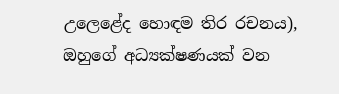උලෙළේද හොඳම තිර රචනය), ඔහුගේ අධ්‍යක්ෂණයක් වන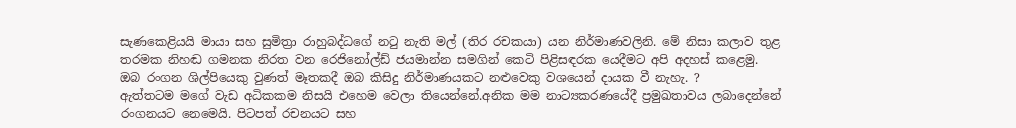සැණකෙළියයි මායා සහ සුමිත්‍රා රාහුබද්ධගේ නටු නැති මල් (තිර රචකයා) යන නිර්මාණවලිනි. මේ නිසා කලාව තුළ තරමක නිහඬ ගමනක නිරත වන රෙජිනෝල්ඩ් ජයමාන්න සමගින් කෙටි පිළිසඳරක යෙදීමට අපි අදහස් කළෙමු.
ඔබ රංගන ශිල්පියෙකු වුණත් මෑතකදී ඔබ කිසිදු නිර්මාණයකට නළුවෙකු වශයෙන් දායක වී නැහැ. ?
ඇත්තටම මගේ වැඩ අධිකකම නිසයි එහෙම වෙලා තියෙන්නේ.අනික මම නාට්‍යකරණයේදී ප්‍රමුඛතාවය ලබාදෙන්නේ රංගනයට නෙමෙයි. පිටපත් රචනයට සහ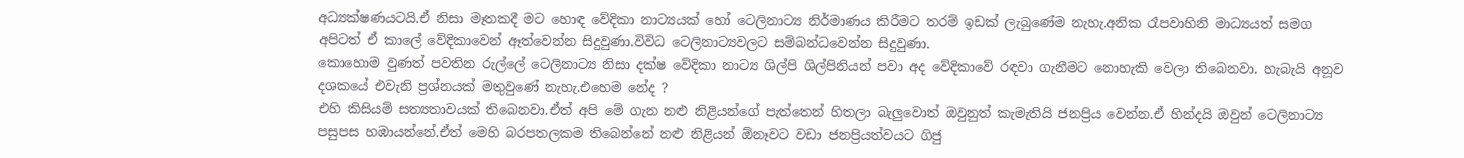අධ්‍යක්ෂණයටයි.ඒ නිසා මෑතකදී මට හොඳ වේදිකා නාට්‍යයක් හෝ ටෙලිනාට්‍ය නිර්මාණය කිරීමට තරම් ඉඩක් ලැබුණේම නැහැ.අනික රෑපවාහිනි මාධ්‍යයත් සමග අපිටත් ඒ කාලේ වේදිකාවෙන් ඈත්වෙන්න සිදුවුණා.විවිධ ටෙලිනාට්‍යවලට සම්බන්ධවෙන්න සිදුවුණා.
කොහොම වුණත් පවතින රුල්ලේ ටෙලිනාට්‍ය නිසා දක්ෂ වේදිකා නාට්‍ය ශිල්පි ශිල්පිනියන් පවා අද වේදිකාවේ රඳවා ගැනීමට නොහැකි වෙලා තිබෙනවා. හැබැයි අනූව දශකයේ එවැනි ප්‍රශ්නයක් මතුවු‍ණේ නැහැ.එහෙම නේද ?
එහි කිසියම් සත්‍යතාවයක් තිබෙනවා.ඒත් අපි මේ ගැන නළු නිළියන්ගේ පැත්තෙන් හිතලා බැලුවොත් ඔවුනුත් කැමැතියි ජනප්‍රිය වෙන්න.ඒ හින්දයි ඔවුන් ටෙලිනාට්‍ය පසුපස හඹායන්නේ.ඒත් මෙහි බරපතලකම තිබෙන්නේ නළු නිළියන් ඕනෑවට වඩා ජනප්‍රියත්වයට ගිජු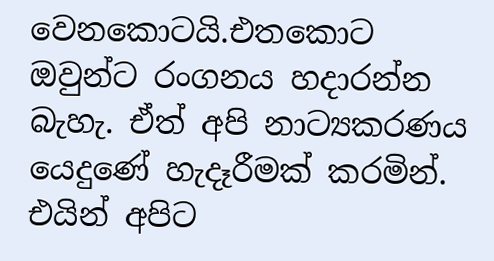වෙනකොටයි.එතකොට ඔවුන්ට රංගනය හදාරන්න බැහැ. ඒත් අපි නාට්‍යකරණය යෙදු‍‍ණේ හැදෑරීමක් කරමින්. එයින් අපිට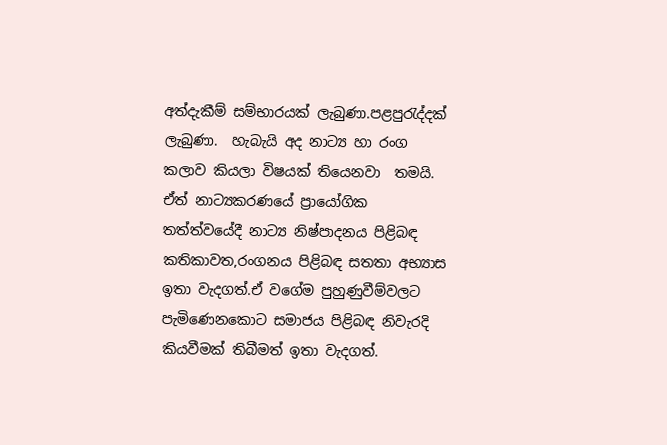අත්දැකීම් සම්භාරයක් ලැබුණා.පළපුරැද්දක් ලැබුණා.  හැබැයි අද නාට්‍ය හා රංග කලාව කියලා විෂයක් තියෙනවා  තමයි. ඒත් නාට්‍යකරණයේ ප්‍රායෝගික තත්ත්වයේදී නාට්‍ය නිෂ්පාදනය පිළිබඳ කතිකාවත,රංගනය පිළිබඳ සතතා අභ්‍යාස ඉතා වැදගත්.ඒ වගේම පුහුණුවීම්වලට පැමිණෙනකොට සමාජය පිළිබඳ නිවැරදි කියවීමක් තිබීමත් ඉතා වැදගත්.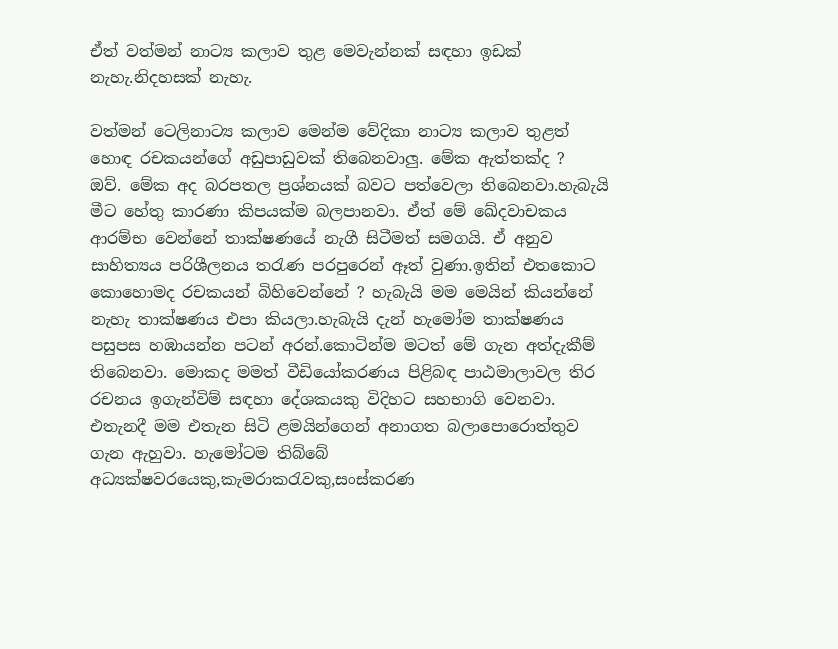ඒත් වත්මන් නාට්‍ය කලාව තුළ මෙවැන්නක් සඳහා ඉඩක් නැහැ.නිදහසක් නැහැ.

වත්මන් ටෙලිනාට්‍ය කලාව මෙන්ම වේදිකා නාට්‍ය කලාව තුළත් හොඳ රචකයන්ගේ අඩුපාඩුවක් තිබෙනවාලු. මේක ඇත්තක්ද ?
ඔව්. මේක අද බරපතල ප්‍රශ්නයක් බවට පත්වෙලා තිබෙනවා.හැබැයි මීට හේතු කාරණා කිපයක්ම බලපානවා. ඒත් මේ ඛේදවාචකය ආරම්භ වෙන්නේ තාක්ෂණයේ නැගී සිටීමත් සමගයි. ඒ අනුව සාහිත්‍යය පරිශීලනය තරැණ පරපුරෙන් ඈත් වුණා.ඉතින් එතකොට කොහොමද රචකයන් බිහිවෙන්නේ ? හැබැයි මම මෙයින් කියන්නේ නැහැ තාක්ෂණය එපා කියලා.හැබැයි දැන් හැමෝම තාක්ෂණය පසුපස හඹායන්න පටන් අරන්.කොටින්ම මටත් මේ ගැන අත්දැකීම් තිබෙනවා. මොකද මමත් වීඩියෝකරණය පිළිබඳ පාඨමාලාවල තිර රචනය ඉගැන්විම් සඳහා දේශකයකු විදිහට සහභාගි වෙනවා. එතැනදී මම එතැන සිටි ළමයින්ගෙන් අනාගත බලාපොරොත්තුව ගැන ඇහුවා. හැමෝටම තිබ්බේ අධ්‍යක්ෂවරයෙකු,කැමරාකරැවකු,සංස්කරණ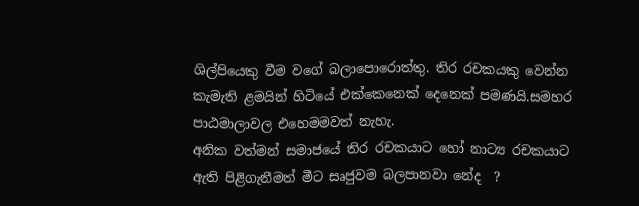ශිල්පියෙකු වීම වගේ බලාපොරොත්තු. තිර රචකයකු වෙන්න කැමැති ළමයින් හිටියේ එක්කෙනෙක් දෙනෙක් පමණයි.සමහර පාඨමාලාවල එහෙමමවත් නැහැ.
අනික වත්මන් සමාජයේ තිර රචකයාට හෝ නාට්‍ය රචකයාට ඇති පිළිගැනීමත් මීට සෘජුවම බලපානවා නේද  ?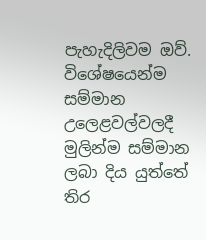පැහැදිලිවම ඔව්. විශේෂයෙන්ම සම්මාන උලෙළවල්වලදී මුලින්ම සම්මාන ලබා දිය යුත්තේ තිර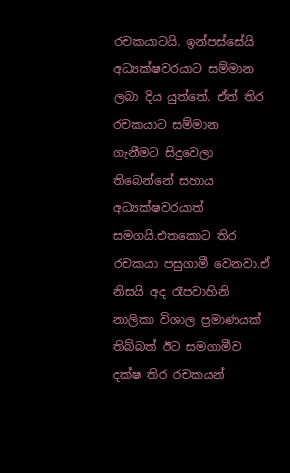රචකයාටයි. ඉන්පස්සේයි අධ්‍යක්ෂවරයාට සම්මාන ලබා දිය යුත්තේ. ඒත් තිර රචකයාට සම්මාන ගැනීමට සිදුවෙලා තිබෙන්නේ සහාය අධ්‍යක්ෂවරයාත් සමගයි.එතකොට තිර රචකයා පසුගාමී වෙනවා.ඒ නිසයි අද රෑපවාහිනි නාලිකා විශාල ප්‍රමාණයක් තිබ්බත් ඊට සමගාමීව දක්ෂ තිර රචකයන්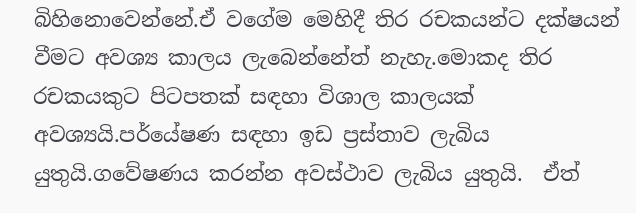බිහිනොවෙන්නේ.ඒ වගේම මෙහිදී තිර රචකයන්ට දක්ෂයන් වීමට අවශ්‍ය කාලය ලැබෙන්නේත් නැහැ.මොකද තිර රචකයකුට පිටපතක් සඳහා විශාල කාලයක් අවශ්‍යයි.පර්යේෂණ සඳහා ඉඩ ප්‍රස්තාව ලැබිය යුතුයි.ගවේෂණය කරන්න අවස්ථාව ලැබිය යුතුයි.  ඒත්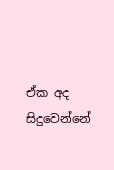ඒක අද සිදුවෙන්නේ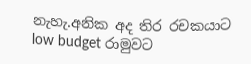නැහැ.අනික අද තිර රචකයාට low budget රාමුවට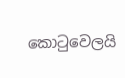කොටුවෙලයි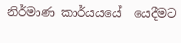නිර්මාණ කාර්යයයේ  යෙදීමට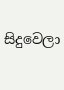සිදුවෙලා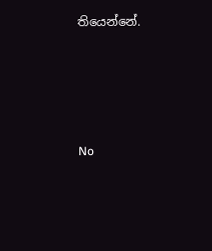තියෙන්නේ.




No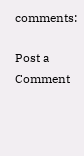comments:

Post a Comment